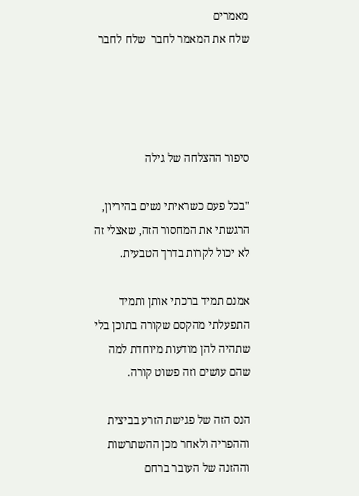מאמרים                                                                                                                              שלח את המאמר לחבר  שלח לחבר




סיפור ההצלחה של גילה

"בכל פעם כשראיתי נשים בהיריון, הרגשתי את המחסור הזה, שאצלי זה לא יכול לקרות בדרך הטבעית.

אמנם תמיד ברכתי אותן ותמיד התפעלתי מהקסם שקורה בתוכן בלי שתהיה להן מודעות מיוחדת למה שהם עושים וזה פשוט קורה.

הנס הזה של פגישת הזרע בביצית וההפריה ולאחר מכן ההשתרשות וההזנה של העובר ברחם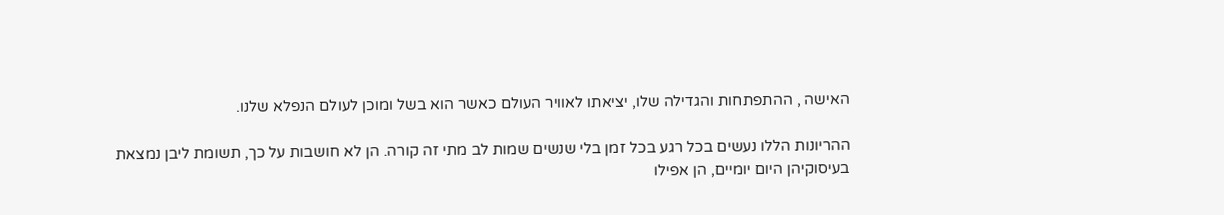האישה , ההתפתחות והגדילה שלו, יציאתו לאוויר העולם כאשר הוא בשל ומוכן לעולם הנפלא שלנו.

ההריונות הללו נעשים בכל רגע בכל זמן בלי שנשים שמות לב מתי זה קורה. הן לא חושבות על כך, תשומת ליבן נמצאת בעיסוקיהן היום יומיים, הן אפילו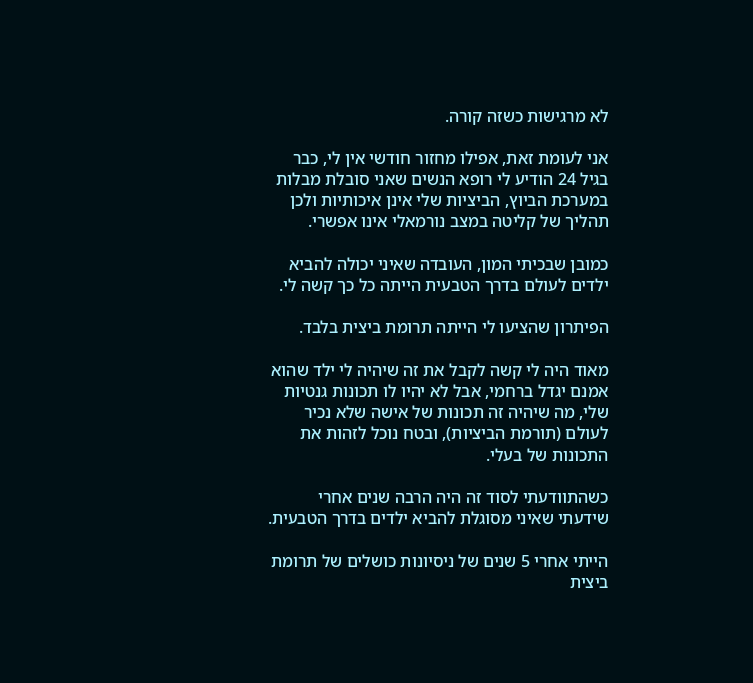לא מרגישות כשזה קורה.

אני לעומת זאת, אפילו מחזור חודשי אין לי, כבר בגיל 24 הודיע לי רופא הנשים שאני סובלת מבלות במערכת הביוץ, הביציות שלי אינן איכותיות ולכן תהליך של קליטה במצב נורמאלי אינו אפשרי.

כמובן שבכיתי המון, העובדה שאיני יכולה להביא ילדים לעולם בדרך הטבעית הייתה כל כך קשה לי.

הפיתרון שהציעו לי הייתה תרומת ביצית בלבד.

מאוד היה לי קשה לקבל את זה שיהיה לי ילד שהוא אמנם יגדל ברחמי, אבל לא יהיו לו תכונות גנטיות שלי, מה שיהיה זה תכונות של אישה שלא נכיר לעולם (תורמת הביציות), ובטח נוכל לזהות את התכונות של בעלי.

כשהתוודעתי לסוד זה היה הרבה שנים אחרי שידעתי שאיני מסוגלת להביא ילדים בדרך הטבעית.

הייתי אחרי 5 שנים של ניסיונות כושלים של תרומת ביצית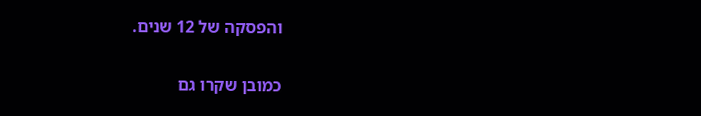והפסקה של 12 שנים.

כמובן שקרו גם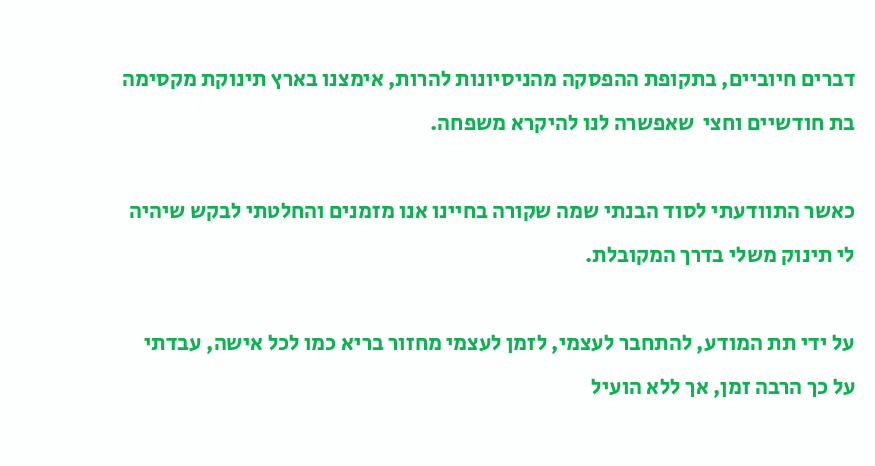דברים חיוביים, בתקופת ההפסקה מהניסיונות להרות, אימצנו בארץ תינוקת מקסימה בת חודשיים וחצי  שאפשרה לנו להיקרא משפחה.

כאשר התוודעתי לסוד הבנתי שמה שקורה בחיינו אנו מזמנים והחלטתי לבקש שיהיה לי תינוק משלי בדרך המקובלת.

על ידי תת המודע, להתחבר לעצמי, לזמן לעצמי מחזור בריא כמו לכל אישה, עבדתי על כך הרבה זמן, אך ללא הועיל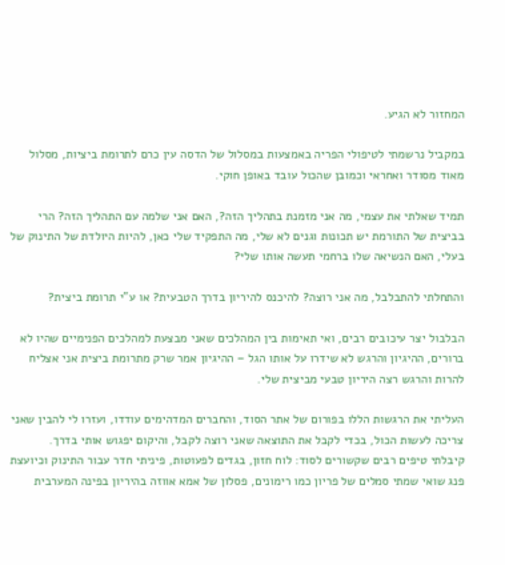המחזור לא הגיע.

במקביל נרשמתי לטיפולי הפריה באמצעות במסלול של הדסה עין כרם לתרומת ביציות, מסלול מאוד מסודר ואחראי וכמובן שהכול עובד באופן חוקי.

תמיד שאלתי את עצמי, מה אני מזמנת בתהליך הזה?, האם אני שלמה עם התהליך הזה? הרי בביצית של התורמת יש תכונות וגנים לא שלי, מה התפקיד שלי כאן, להיות היולדת של התינוק של בעלי, האם הנשיאה שלו ברחמי תעשה אותו שלי?

והתחלתי להתבלבל, מה אני רוצה? להיכנס להיריון בדרך הטבעית? או ע"י תרומת ביצית?

הבלבול יצר עיכובים רבים, ואי תאימות בין המהלכים שאני מבצעת למהלכים הפנימיים שהיו לא ברורים, ההיגיון והרגש לא שידרו על אותו הגל – ההיגיון אמר שרק מתרומת ביצית אני אצליח להרות והרגש רצה היריון טבעי מביצית שלי.

העליתי את הרגשות הללו בפורום של אתר הסוד, והחברים המדהימים עודדו, ועזרו לי להבין שאני צריכה לעשות הכול, בכדי לקבל את התוצאה שאני רוצה לקבל, והיקום יפגוש אותי בדרך.  קיבלתי טיפים רבים שקשורים לסוד: לוח חזון, בגדים לפעוטות, פיניתי חדר עבור התינוק וכיועצת פנג שואי שמתי סמלים של פריון כמו רימונים, פסלון של אמא אווזה בהיריון בפינה המערבית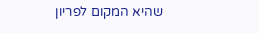שהיא המקום לפריון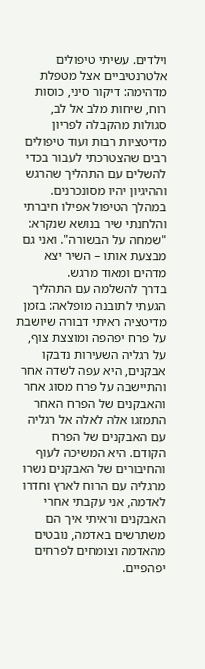וילדים. עשיתי טיפולים אלטרנטיביים אצל מטפלת מדהימה: דיקור סיני, כוסות רוח, שיחות מלב אל לב, סגולות מהקבלה לפריון מדיטציות רבות ועוד טיפולים רבים שהצטרכתי לעבור בכדי להשלים עם התהליך שהרגש וההיגיון יהיו מסונכרנים. במהלך הטיפול אפילו חיברתי והלחנתי שיר בנושא שנקרא: "שמחה על הבשורה". ואני גם מבצעת אותו – השיר יצא מדהים ומאוד מרגש.
בדרך להשלמה עם התהליך הגעתי לתובנה מופלאה: בזמן מדיטציה ראיתי דבורה שיושבת על פרח יפהפה ומוצצת צוף, על רגליה השעירות נדבקו אבקנים, היא עפה לשדה אחר והתיישבה על פרח מסוג אחר והאבקנים של הפרח האחר התמזגו אלה לאלה אל רגליה עם האבקנים של הפרח הקודם. היא המשיכה לעוף והחיבורים של האבקנים נשרו מרגליה עם הרוח לארץ וחדרו לאדמה, אני עקבתי אחרי האבקנים וראיתי איך הם משתרשים באדמה, נובטים מהאדמה וצומחים לפרחים יפהפיים.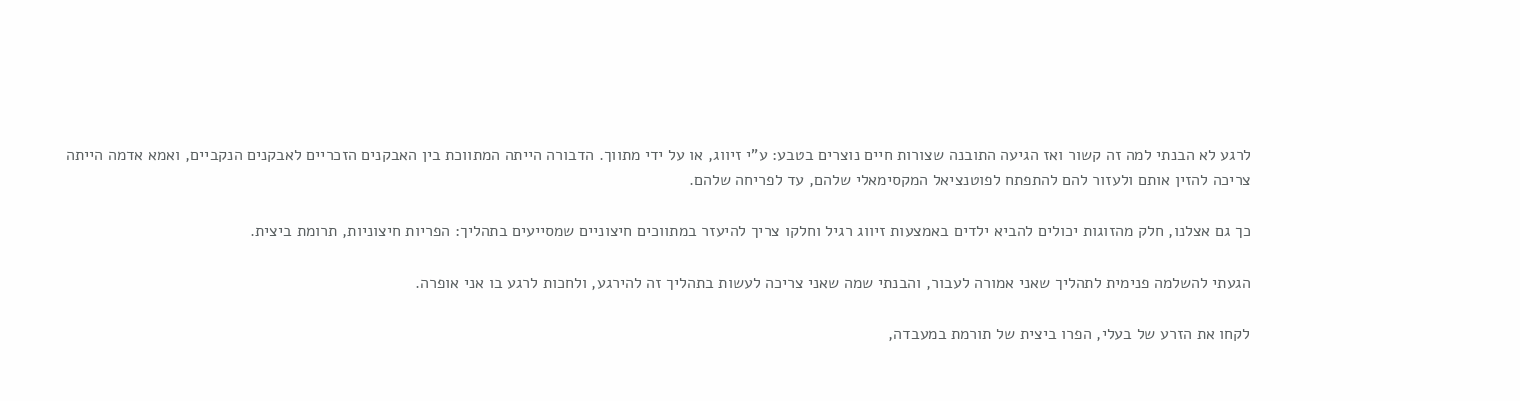לרגע לא הבנתי למה זה קשור ואז הגיעה התובנה שצורות חיים נוצרים בטבע: ע"י זיווג, או על ידי מתווך. הדבורה הייתה המתווכת בין האבקנים הזכריים לאבקנים הנקביים, ואמא אדמה הייתה צריכה להזין אותם ולעזור להם להתפתח לפוטנציאל המקסימאלי שלהם, עד לפריחה שלהם.

כך גם אצלנו, חלק מהזוגות יכולים להביא ילדים באמצעות זיווג רגיל וחלקו צריך להיעזר במתווכים חיצוניים שמסייעים בתהליך: הפריות חיצוניות, תרומת ביצית.

הגעתי להשלמה פנימית לתהליך שאני אמורה לעבור, והבנתי שמה שאני צריכה לעשות בתהליך זה להירגע, ולחכות לרגע בו אני אופרה.

לקחו את הזרע של בעלי, הפרו ביצית של תורמת במעבדה,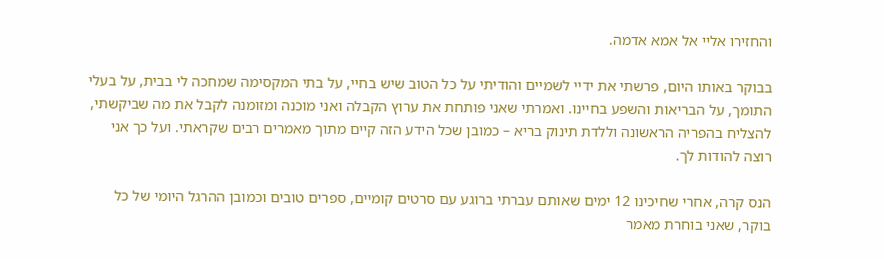והחזירו אליי אל אמא אדמה.

בבוקר באותו היום, פרשתי את ידיי לשמיים והודיתי על כל הטוב שיש בחיי, על בתי המקסימה שמחכה לי בבית, על בעלי התומך, על הבריאות והשפע בחיינו. ואמרתי שאני פותחת את ערוץ הקבלה ואני מוכנה ומזומנה לקבל את מה שביקשתי, להצליח בהפריה הראשונה וללדת תינוק בריא – כמובן שכל הידע הזה קיים מתוך מאמרים רבים שקראתי. ועל כך אני רוצה להודות לך.

הנס קרה, אחרי שחיכינו 12 ימים שאותם עברתי ברוגע עם סרטים קומיים, ספרים טובים וכמובן ההרגל היומי של כל בוקר, שאני בוחרת מאמר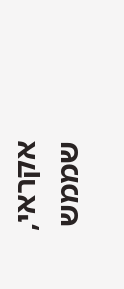אקראי, שממש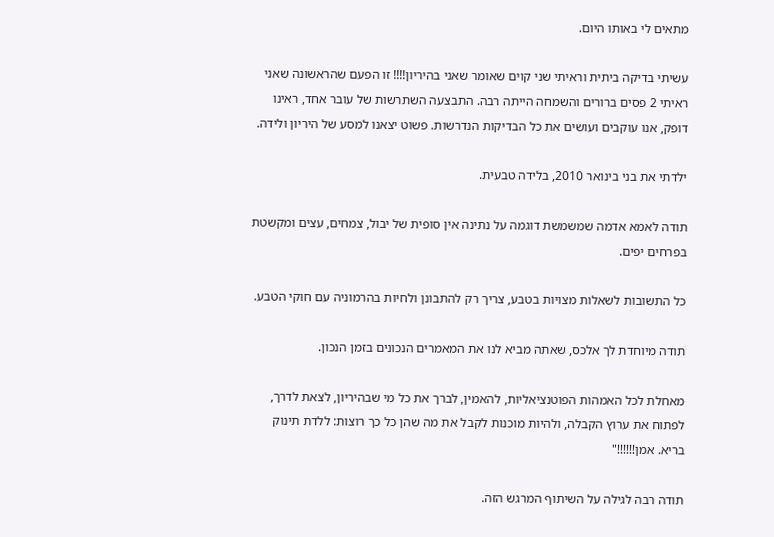מתאים לי באותו היום.

עשיתי בדיקה ביתית וראיתי שני קוים שאומר שאני בהיריון!!!! זו הפעם שהראשונה שאני ראיתי 2 פסים ברורים והשמחה הייתה רבה. התבצעה השתרשות של עובר אחד, ראינו דופק, אנו עוקבים ועושים את כל הבדיקות הנדרשות. פשוט יצאנו למסע של היריון ולידה.

ילדתי את בני בינואר 2010, בלידה טבעית.

תודה לאמא אדמה שמשמשת דוגמה על נתינה אין סופית של יבול, צמחים, עצים ומקשטת בפרחים יפים.

כל התשובות לשאלות מצויות בטבע, צריך רק להתבונן ולחיות בהרמוניה עם חוקי הטבע.

תודה מיוחדת לך אלכס, שאתה מביא לנו את המאמרים הנכונים בזמן הנכון.

מאחלת לכל האמהות הפוטנציאליות, להאמין, לברך את כל מי שבהיריון, לצאת לדרך, לפתוח את ערוץ הקבלה, ולהיות מוכנות לקבל את מה שהן כל כך רוצות: ללדת תינוק בריא. אמן!!!!!!"

תודה רבה לגילה על השיתוף המרגש הזה.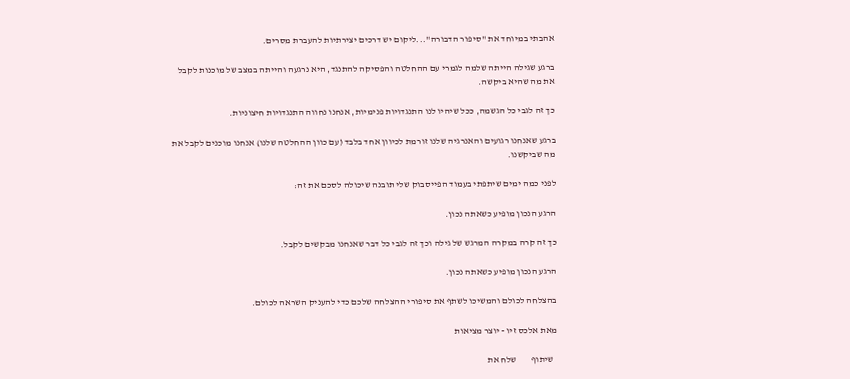אהבתי במיוחד את "סיפור הדבורה"...ליקום יש דרכים יצירתיות להעברת מסרים.

ברגע שגילה הייתה שלמה לגמרי עם ההחלטה והפסיקה להתנגד, היא נרגעה והייתה במצב של מוכנות לקבל את מה שהיא ביקשה.

כך זה לגבי כל הגשמה, ככל שיהיו לנו התנגדויות פנימיות, אנחנו נחווה התנגדויות חיצוניות.

ברגע שאנחנו רגועים והאנרגיה שלנו זורמת לכיוון אחד בלבד (עם כוון ההחלטה שלנו) אנחנו מוכנים לקבל את מה שביקשנו.

לפני כמה ימים שיתפתי בעמוד הפייסבוק שלי תובנה שיכולה לסכם את זה:

הרגע הנכון מופיע כשאתה נכון.

כך זה קרה במקרה המרגש של גילה וכך זה לגבי כל דבר שאנחנו מבקשים לקבל.

הרגע הנכון מופיע כשאתה נכון.

בהצלחה לכולם והמשיכו לשתף את סיפורי ההצלחה שלכם כדי להעניק השראה לכולם.

מאת אלכס זיו - יוצר מציאות

  שיתוף        שלח את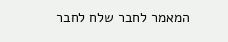המאמר לחבר שלח לחבר